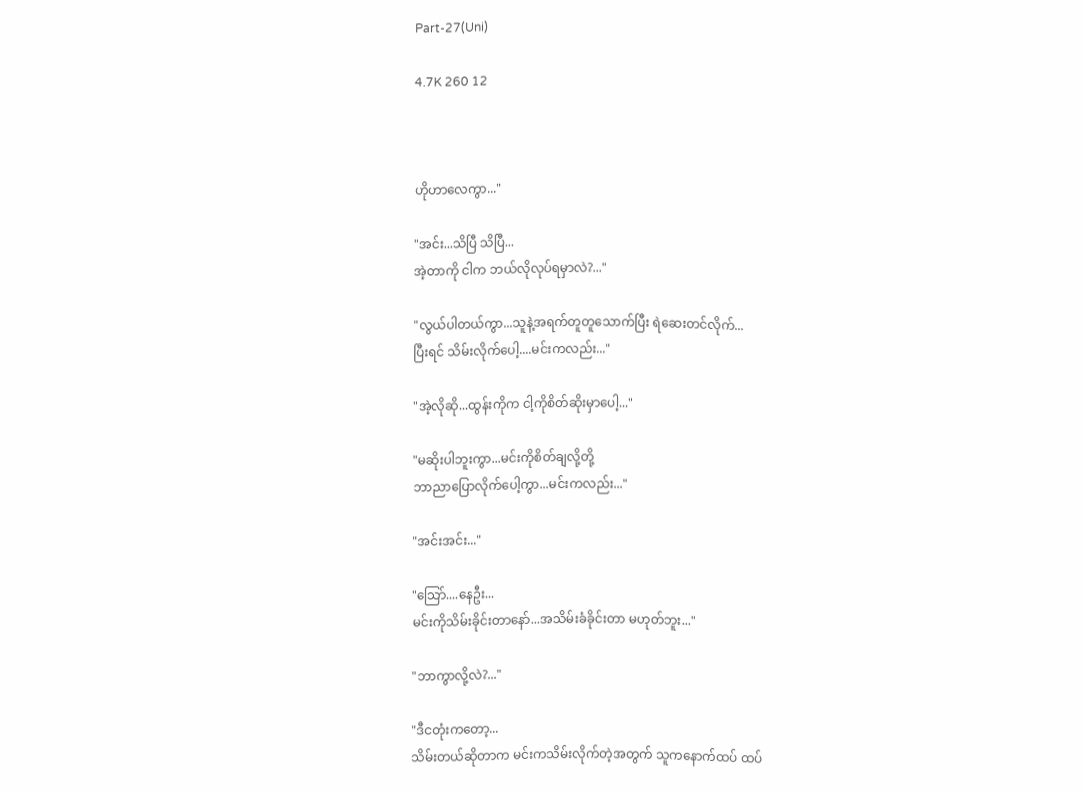Part-27(Uni)

4.7K 260 12



ဟိုဟာလေကွာ..."

"အင်း...သိပြီ သိပြီ...
အဲ့တာကို ငါက ဘယ်လိုလုပ်ရမှာလဲ?..."

"လွယ်ပါတယ်ကွာ...သူနဲ့အရက်တူတူသောက်ပြီး ရဲဆေးတင်လိုက်...
ပြီးရင် သိမ်းလိုက်ပေါ့....မင်းကလည်း..."

"အဲ့လိုဆို...ထွန်းကိုက ငါ့ကိုစိတ်ဆိုးမှာပေါ့..."

"မဆိုးပါဘူးကွာ...မင်းကိုစိတ်ချလို့တို့
ဘာညာပြောလိုက်ပေါ့ကွာ...မင်းကလည်း..."

"အင်းအင်း..."

"သြော်....နေဦး...
မင်းကိုသိမ်းခိုင်းတာနော်...အသိမ်းခံခိုင်းတာ မဟုတ်ဘူး..."

"ဘာကွာလို့လဲ?..."

"ဒီငတုံးကတော့...
သိမ်းတယ်ဆိုတာက မင်းကသိမ်းလိုက်တဲ့အတွက် သူကနောက်ထပ် ထပ်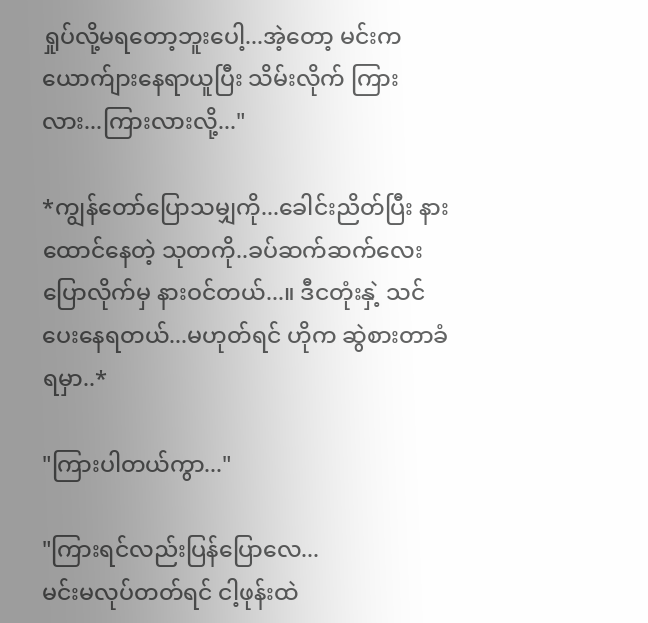ရှုပ်လို့မရတော့ဘူးပေါ့...အဲ့တော့ မင်းက ယောက်ျားနေရာယူပြီး သိမ်းလိုက် ကြားလား...ကြားလားလို့..."

*ကျွန်တော်ပြောသမျှကို...ခေါင်းညိတ်ပြီး နားထောင်နေတဲ့ သုတကို..ခပ်ဆက်ဆက်လေး ပြောလိုက်မှ နားဝင်တယ်...။ ဒီငတုံးနှဲ့ သင်ပေးနေရတယ်...မဟုတ်ရင် ဟိုက ဆွဲစားတာခံရမှာ..*

"ကြားပါတယ်ကွာ..."

"ကြားရင်လည်းပြန်ပြောလေ...
မင်းမလုပ်တတ်ရင် ငါ့ဖုန်းထဲ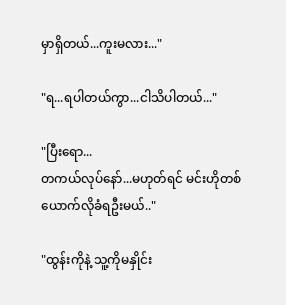မှာရှိတယ်...ကူးမလား..."

"ရ...ရပါတယ်ကွာ...ငါသိပါတယ်..."

"ပြီးရော...
တကယ်လုပ်နော်...မဟုတ်ရင် မင်းဟိုတစ်ယောက်လိုခံရဦးမယ်.."

"ထွန်းကိုနဲ့ သူ့ကိုမနှိုင်း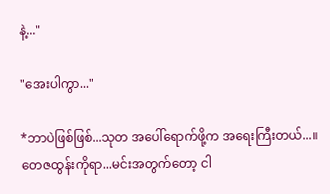နဲ့..."

"အေးပါကွာ..."

*ဘာပဲဖြစ်ဖြစ်...သုတ အပေါ်ရောက်ဖို့က အရေးကြီးတယ်...။ တေဇထွန်းကိုရာ...မင်းအတွက်တော့ ငါ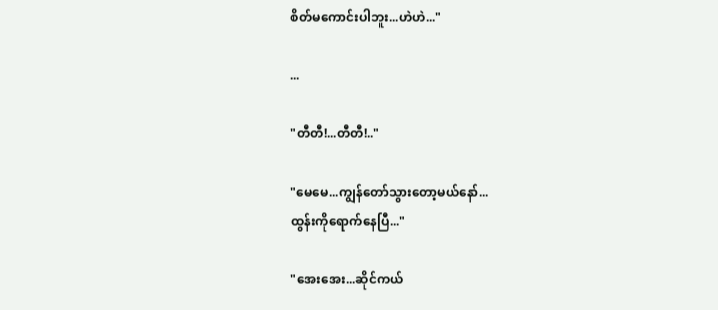စိတ်မကောင်းပါဘူး...ဟဲဟဲ..."

...

"တီတီ!...တီတီ!.."

"မေမေ...ကျွန်တော်သွားတော့မယ်နော်...
ထွန်းကိုရောက်နေပြီ..."

"အေးအေး...ဆိုင်ကယ်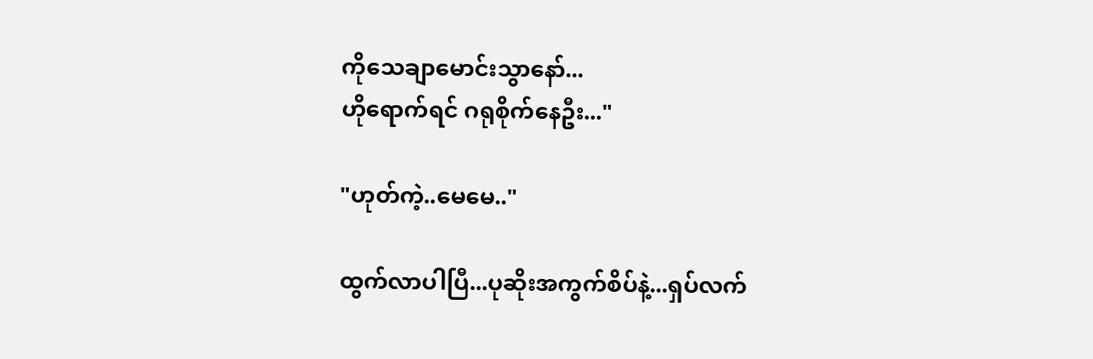ကိုသေချာမောင်းသွာနော်...
ဟိုရောက်ရင် ဂရုစိုက်နေဦး..."

"ဟုတ်ကဲ့..မေမေ.."

ထွက်လာပါပြီ...ပုဆိုးအကွက်စိပ်နဲ့...ရှပ်လက်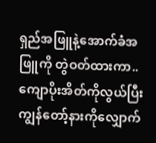ရှည်အဖြူနဲ့အောက်ခံအဖြူကို တွဲဝတ်ထားကာ..ကျောပိုးအိတ်ကိုလွယ်ပြီး ကျွန်တော့်နားကိုလျှောက်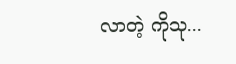လာတဲ့ ကိုသု...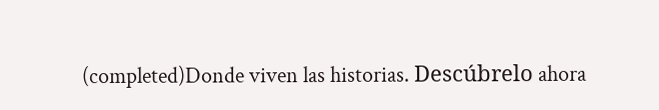(completed)Donde viven las historias. Descúbrelo ahora